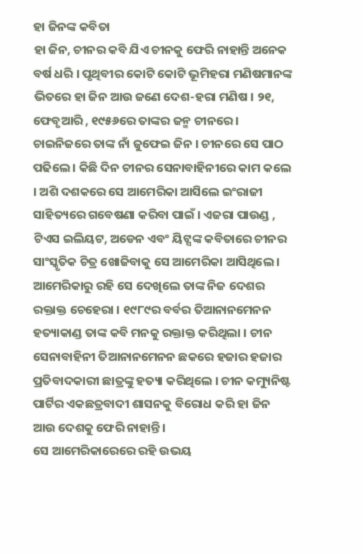ହା ଜିନଙ୍କ କବିତା
ହା ଜିନ, ଚୀନର କବି ଯିଏ ଚୀନକୁ ଫେରି ନାହାନ୍ତି ଅନେକ ବର୍ଷ ଧରି । ପୃଥିବୀର କୋଟି କୋଟି ଭୂମିହରା ମଣିଷମାନଙ୍କ ଭିତରେ ହା ଜିନ ଆଉ ଜଣେ ଦେଶ-ହରା ମଣିଷ । ୨୧, ଫେବୃଆରି , ୧୯୫୬ରେ ତାଙ୍କର ଜନ୍ମ ଚୀନରେ । ଚାଇନିଜରେ ତାଙ୍କ ନାଁ ଜୁଫେଇ ଜିନ । ଚୀନରେ ସେ ପାଠ ପଢିଲେ । କିଛି ଦିନ ଚୀନର ସେନାବାହିନୀରେ କାମ କଲେ । ଅଶି ଦଶକରେ ସେ ଆମେରିକା ଆସିଲେ ଇଂରାଜୀ ସାହିତ୍ୟରେ ଗବେଷଣା କରିବା ପାଇଁ । ଏଜରା ପାଉଣ୍ଡ , ଟିଏସ ଇଲିୟଟ, ଅଡେନ ଏବଂ ୟିଟ୍ସଙ୍କ କବିତାରେ ଚୀନର ସାଂସ୍କୃତିକ ଚିତ୍ର ଖୋଜିବାକୁ ସେ ଆମେରିକା ଆସିଥିଲେ । ଆମେରିକାରୁ ରହି ସେ ଦେଖିଲେ ତାଙ୍କ ନିଜ ଦେଶର ରକ୍ତାକ୍ତ ଚେହେରା । ୧୯୮୯ର ବର୍ବର ତିଆନାନମେନନ ହତ୍ୟାକାଣ୍ଡ ତାଙ୍କ କବି ମନକୁ ରକ୍ତାକ୍ତ କରିଥିଲା । ଚୀନ ସେନାବାହିନୀ ତିଆନାନମେନନ ଛକରେ ହଜାର ହଜାର ପ୍ରତିବାଦକାରୀ ଛାତ୍ରଙ୍କୁ ହତ୍ୟା କରିଥିଲେ । ଚୀନ କମ୍ୟୁନିଷ୍ଟ ପାର୍ଟିର ଏକଛତ୍ରବାଦୀ ଶାସନକୁ ବିରୋଧ କରି ହା ଜିନ ଆଉ ଦେଶକୁ ଫେରି ନାହାନ୍ତି ।
ସେ ଆମେରିକାରେରେ ରହି ଉଭୟ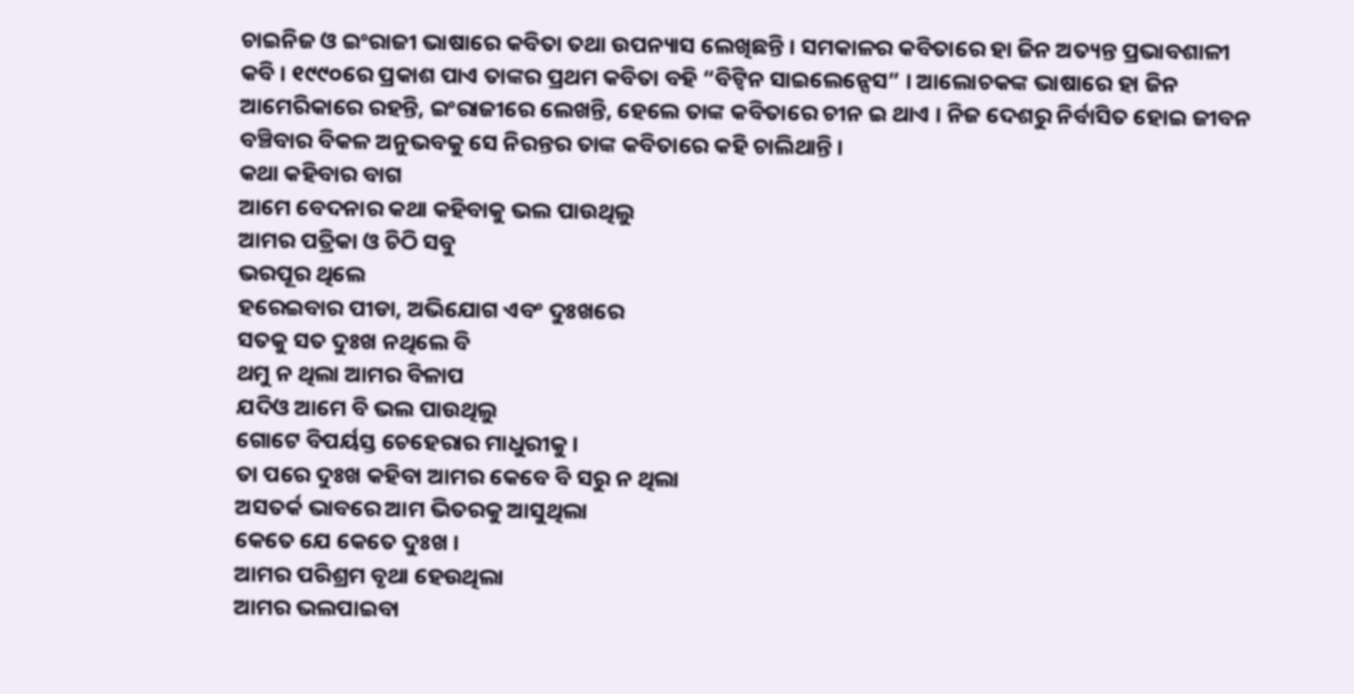ଚାଇନିଜ ଓ ଇଂରାଜୀ ଭାଷାରେ କବିତା ତଥା ଉପନ୍ୟାସ ଲେଖିଛନ୍ତି । ସମକାଳର କବିତାରେ ହା ଜିନ ଅତ୍ୟନ୍ତ ପ୍ରଭାବଶାଳୀ କବି । ୧୯୯୦ରେ ପ୍ରକାଶ ପାଏ ତାଙ୍କର ପ୍ରଥମ କବିତା ବହି “ବିଟ୍ଵିନ ସାଇଲେନ୍ସେସ” । ଆଲୋଚକଙ୍କ ଭାଷାରେ ହା ଜିନ ଆମେରିକାରେ ରହନ୍ତି, ଇଂରାଜୀରେ ଲେଖନ୍ତି, ହେଲେ ତାଙ୍କ କବିତାରେ ଚୀନ ଇ ଥାଏ । ନିଜ ଦେଶରୁ ନିର୍ବାସିତ ହୋଇ ଜୀବନ ବଞ୍ଚିବାର ବିକଳ ଅନୁଭବକୁ ସେ ନିରନ୍ତର ତାଙ୍କ କବିତାରେ କହି ଚାଲିଥାନ୍ତି ।
କଥା କହିବାର ବାଗ
ଆମେ ବେଦନାର କଥା କହିବାକୁ ଭଲ ପାଉଥିଲୁ
ଆମର ପତ୍ରିକା ଓ ଚିଠି ସବୁ
ଭରପୂର ଥିଲେ
ହରେଇବାର ପୀଡା, ଅଭିଯୋଗ ଏବଂ ଦୁଃଖରେ
ସତକୁ ସତ ଦୁଃଖ ନଥିଲେ ବି
ଥମୁ ନ ଥିଲା ଆମର ବିଳାପ
ଯଦିଓ ଆମେ ବି ଭଲ ପାଉଥିଲୁ
ଗୋଟେ ବିପର୍ୟସ୍ତ ଚେହେରାର ମାଧୁରୀକୁ ।
ତା ପରେ ଦୁଃଖ କହିବା ଆମର କେବେ ବି ସରୁ ନ ଥିଲା
ଅସତର୍କ ଭାବରେ ଆମ ଭିତରକୁ ଆସୁଥିଲା
କେତେ ଯେ କେତେ ଦୁଃଖ ।
ଆମର ପରିଶ୍ରମ ବୃଥା ହେଉଥିଲା
ଆମର ଭଲପାଇବା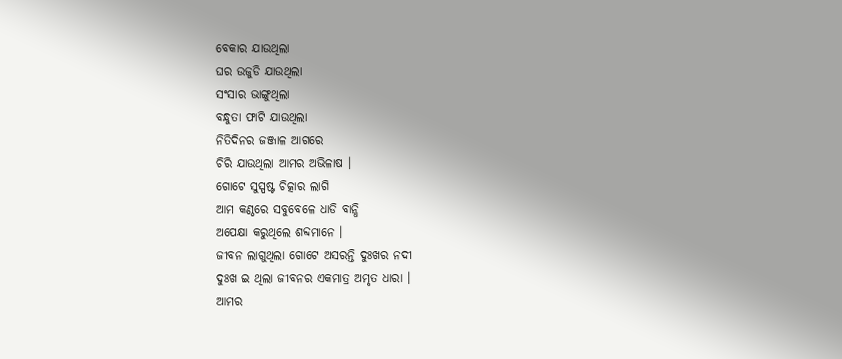ବେକାର ଯାଉଥିଲା
ଘର ଉଜୁଡି ଯାଉଥିଲା
ସଂସାର ଭାଙ୍ଗୁଥିଲା
ବନ୍ଧୁତା ଫାଟି ଯାଉଥିଲା
ନିତିଦିନର ଜଞ୍ଜାଳ ଆଗରେ
ଚିରି ଯାଉଥିଲା ଆମର ଅଭିଳାଷ ।
ଗୋଟେ ସୁସ୍ପଷ୍ଟ ଚିତ୍କାର ଲାଗି
ଆମ କଣ୍ଠରେ ସବୁବେଳେ ଧାଡି ବାନ୍ଧି
ଅପେକ୍ଷା କରୁଥିଲେ ଶବ୍ଦମାନେ ।
ଜୀବନ ଲାଗୁଥିଲା ଗୋଟେ ଅସରନ୍ତି ଦୁଃଖର ନଦୀ
ଦୁଃଖ ଇ ଥିଲା ଜୀବନର ଏକମାତ୍ର ଅମୃତ ଧାରା ।
ଆମର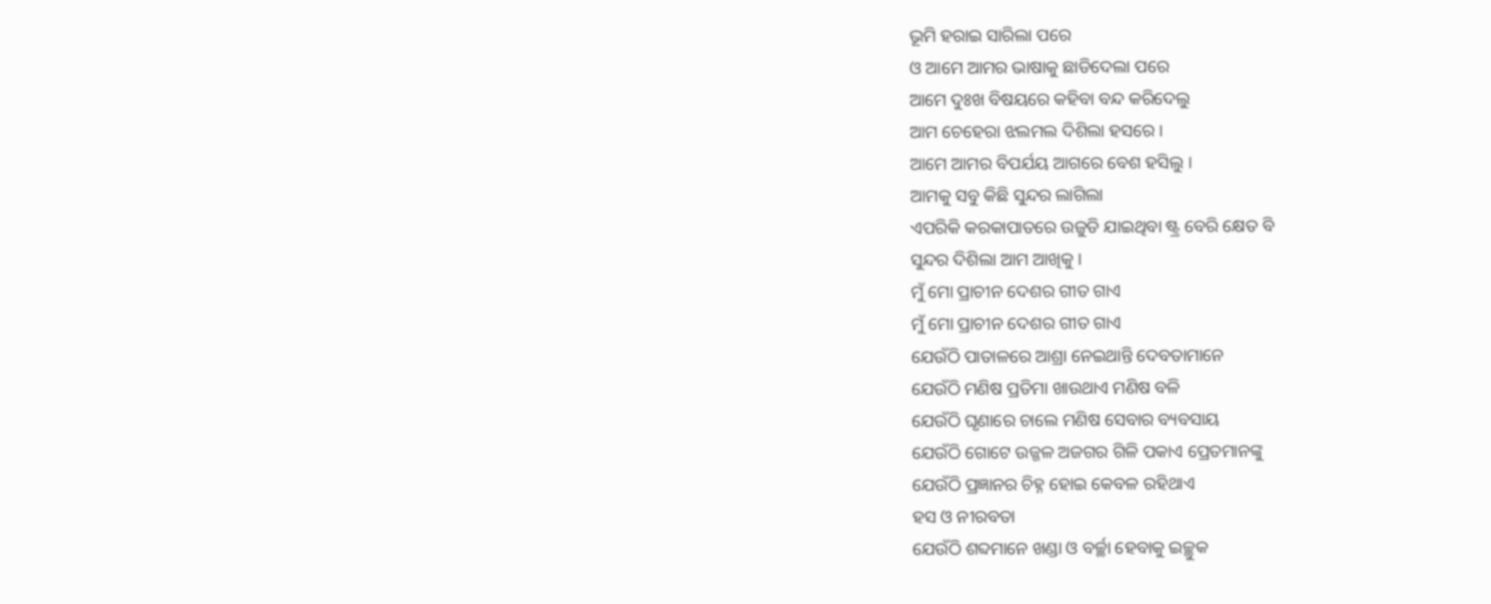ଭୂମି ହରାଇ ସାରିଲା ପରେ
ଓ ଆମେ ଆମର ଭାଷାକୁ ଛାଡିଦେଲା ପରେ
ଆମେ ଦୁଃଖ ବିଷୟରେ କହିବା ବନ୍ଦ କରିଦେଲୁ
ଆମ ଚେହେରା ଝଲମଲ ଦିଶିଲା ହସରେ ।
ଆମେ ଆମର ବିପର୍ଯୟ ଆଗରେ ବେଶ ହସିଲୁ ।
ଆମକୁ ସବୁ କିଛି ସୁନ୍ଦର ଲାଗିଲା
ଏପରିକି କରକାପାତରେ ଉଜୁଡି ଯାଇଥିବା ଷ୍ଟ୍ର ବେରି କ୍ଷେତ ବି
ସୁନ୍ଦର ଦିଶିଲା ଆମ ଆଖିକୁ ।
ମୁଁ ମୋ ପ୍ରାଚୀନ ଦେଶର ଗୀତ ଗାଏ
ମୁଁ ମୋ ପ୍ରାଚୀନ ଦେଶର ଗୀତ ଗାଏ
ଯେଉଁଠି ପାତାଳରେ ଆଶ୍ରା ନେଇଥାନ୍ତି ଦେବତାମାନେ
ଯେଉଁଠି ମଣିଷ ପ୍ରତିମା ଖାଉଥାଏ ମଣିଷ ବଳି
ଯେଉଁଠି ଘୃଣାରେ ଚାଲେ ମଣିଷ ସେବାର ବ୍ୟବସାୟ
ଯେଉଁଠି ଗୋଟେ ଉଜ୍ଜଳ ଅଜଗର ଗିଳି ପକାଏ ପ୍ରେତମାନଙ୍କୁ
ଯେଉଁଠି ପ୍ରଜ୍ଞାନର ଚିହ୍ନ ହୋଇ କେବଳ ରହିଥାଏ
ହସ ଓ ନୀରବତା
ଯେଉଁଠି ଶବ୍ଦମାନେ ଖଣ୍ଡା ଓ ବର୍ଚ୍ଛା ହେବାକୁ ଇଚ୍ଛୁକ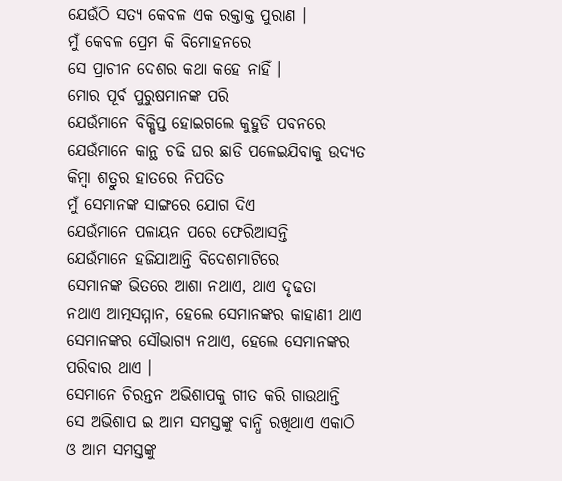ଯେଉଁଠି ସତ୍ୟ କେବଳ ଏକ ରକ୍ତାକ୍ତ ପୁରାଣ ।
ମୁଁ କେବଳ ପ୍ରେମ କି ବିମୋହନରେ
ସେ ପ୍ରାଚୀନ ଦେଶର କଥା କହେ ନାହିଁ ।
ମୋର ପୂର୍ବ ପୁରୁଷମାନଙ୍କ ପରି
ଯେଉଁମାନେ ବିକ୍ଷିପ୍ତ ହୋଇଗଲେ କୁହୁଡି ପବନରେ
ଯେଉଁମାନେ କାନ୍ଥ ଚଢି ଘର ଛାଡି ପଳେଇଯିବାକୁ ଉଦ୍ୟତ
କିମ୍ବା ଶତ୍ରୁର ହାତରେ ନିପତିତ
ମୁଁ ସେମାନଙ୍କ ସାଙ୍ଗରେ ଯୋଗ ଦିଏ
ଯେଉଁମାନେ ପଳାୟନ ପରେ ଫେରିଆସନ୍ତି
ଯେଉଁମାନେ ହଜିଯାଆନ୍ତି ବିଦେଶମାଟିରେ
ସେମାନଙ୍କ ଭିତରେ ଆଶା ନଥାଏ, ଥାଏ ଦୃଢତା
ନଥାଏ ଆତ୍ମସମ୍ମାନ, ହେଲେ ସେମାନଙ୍କର କାହାଣୀ ଥାଏ
ସେମାନଙ୍କର ସୌଭାଗ୍ୟ ନଥାଏ, ହେଲେ ସେମାନଙ୍କର ପରିବାର ଥାଏ ।
ସେମାନେ ଚିରନ୍ତନ ଅଭିଶାପକୁ ଗୀତ କରି ଗାଉଥାନ୍ତି
ସେ ଅଭିଶାପ ଇ ଆମ ସମସ୍ତଙ୍କୁ ବାନ୍ଧି ରଖିଥାଏ ଏକାଠି
ଓ ଆମ ସମସ୍ତଙ୍କୁ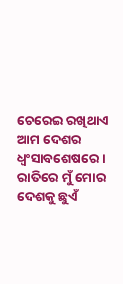ଚେରେଇ ରଖିଥାଏ ଆମ ଦେଶର ଧ୍ବଂସାବଶେଷରେ ।
ରାତିରେ ମୁଁ ମୋର ଦେଶକୁ ଛୁଏଁ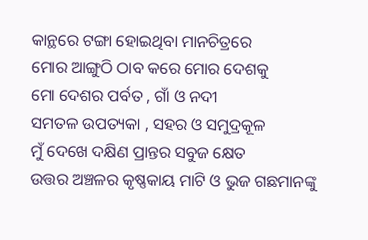କାନ୍ଥରେ ଟଙ୍ଗା ହୋଇଥିବା ମାନଚିତ୍ରରେ
ମୋର ଆଙ୍ଗୁଠି ଠାବ କରେ ମୋର ଦେଶକୁ
ମୋ ଦେଶର ପର୍ବତ , ଗାଁ ଓ ନଦୀ
ସମତଳ ଉପତ୍ୟକା , ସହର ଓ ସମୁଦ୍ରକୂଳ
ମୁଁ ଦେଖେ ଦକ୍ଷିଣ ପ୍ରାନ୍ତର ସବୁଜ କ୍ଷେତ
ଉତ୍ତର ଅଞ୍ଚଳର କୃଷ୍ଣକାୟ ମାଟି ଓ ଭୁଜ ଗଛମାନଙ୍କୁ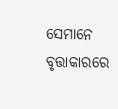ସେମାନେ ବୃତ୍ତାକାରରେ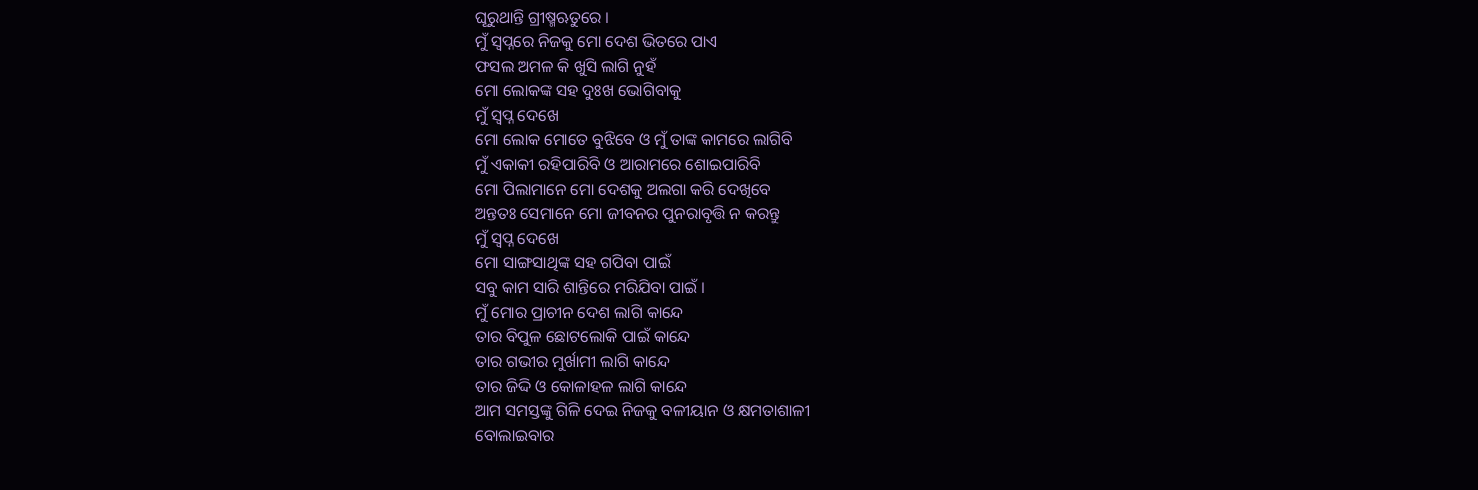ଘୂରୁଥାନ୍ତି ଗ୍ରୀଷ୍ମଋତୁରେ ।
ମୁଁ ସ୍ଵପ୍ନରେ ନିଜକୁ ମୋ ଦେଶ ଭିତରେ ପାଏ
ଫସଲ ଅମଳ କି ଖୁସି ଲାଗି ନୁହଁ
ମୋ ଲୋକଙ୍କ ସହ ଦୁଃଖ ଭୋଗିବାକୁ
ମୁଁ ସ୍ଵପ୍ନ ଦେଖେ
ମୋ ଲୋକ ମୋତେ ବୁଝିବେ ଓ ମୁଁ ତାଙ୍କ କାମରେ ଲାଗିବି
ମୁଁ ଏକାକୀ ରହିପାରିବି ଓ ଆରାମରେ ଶୋଇପାରିବି
ମୋ ପିଲାମାନେ ମୋ ଦେଶକୁ ଅଲଗା କରି ଦେଖିବେ
ଅନ୍ତତଃ ସେମାନେ ମୋ ଜୀବନର ପୁନରାବୃତ୍ତି ନ କରନ୍ତୁ
ମୁଁ ସ୍ଵପ୍ନ ଦେଖେ
ମୋ ସାଙ୍ଗସାଥିଙ୍କ ସହ ଗପିବା ପାଇଁ
ସବୁ କାମ ସାରି ଶାନ୍ତିରେ ମରିଯିବା ପାଇଁ ।
ମୁଁ ମୋର ପ୍ରାଚୀନ ଦେଶ ଲାଗି କାନ୍ଦେ
ତାର ବିପୁଳ ଛୋଟଲୋକି ପାଇଁ କାନ୍ଦେ
ତାର ଗଭୀର ମୁର୍ଖାମୀ ଲାଗି କାନ୍ଦେ
ତାର ଜିଦ୍ଦି ଓ କୋଳାହଳ ଲାଗି କାନ୍ଦେ
ଆମ ସମସ୍ତଙ୍କୁ ଗିଳି ଦେଇ ନିଜକୁ ବଳୀୟାନ ଓ କ୍ଷମତାଶାଳୀ
ବୋଲାଇବାର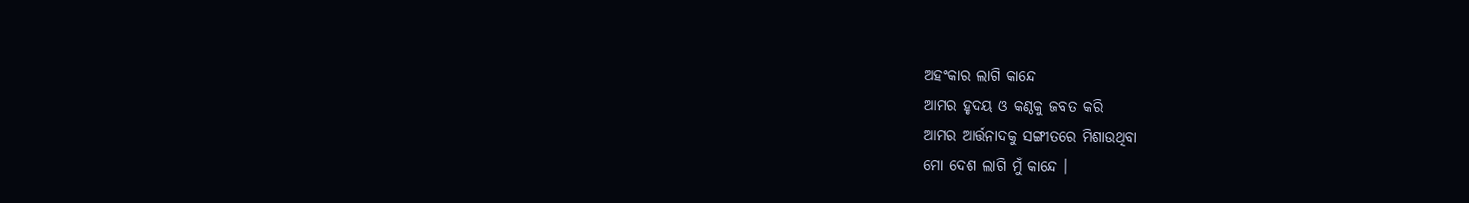ଅହଂକାର ଲାଗି କାନ୍ଦେ
ଆମର ହୃଦୟ ଓ କଣ୍ଠକୁ ଜବତ କରି
ଆମର ଆର୍ତ୍ତନାଦକୁ ସଙ୍ଗୀତରେ ମିଶାଉଥିବା
ମୋ ଦେଶ ଲାଗି ମୁଁ କାନ୍ଦେ ।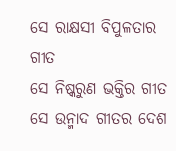ସେ ରାକ୍ଷସୀ ବିପୁଳତାର ଗୀତ
ସେ ନିଷ୍କରୁଣ ଭକ୍ତିର ଗୀତ
ସେ ଉନ୍ମାଦ ଗୀତର ଦେଶ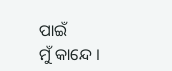ପାଇଁ
ମୁଁ କାନ୍ଦେ ।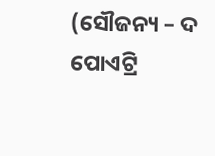(ସୌଜନ୍ୟ – ଦ ପୋଏଟ୍ରି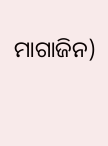ମାଗାଜିନ)